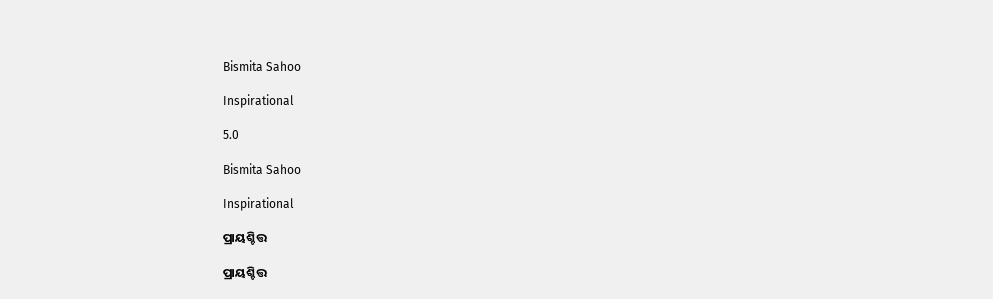Bismita Sahoo

Inspirational

5.0

Bismita Sahoo

Inspirational

ପ୍ରାୟଶ୍ଚିତ୍ତ

ପ୍ରାୟଶ୍ଚିତ୍ତ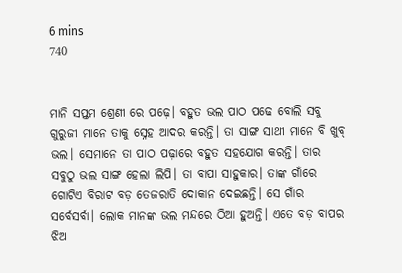6 mins
740


ମାନି ସପ୍ତମ ଶ୍ରେଣୀ ରେ ପଢ଼େ। ବହୁତ ଭଲ ପାଠ ପଢେ ବୋଲି ସବୁ ଗୁରୁଜୀ ମାନେ ତାକୁ ସ୍ନେହ ଆଦର କରନ୍ତି। ତା ସାଙ୍ଗ ସାଥୀ ମାନେ ବି ଖୁବ୍ ଭଲ। ସେମାନେ ତା ପାଠ ପଢ଼ାରେ ବହୁତ ସହଯୋଗ କରନ୍ତି। ତାର ସବୁଠୁ ଭଲ ସାଙ୍ଗ ହେଲା ଲିପି। ତା ବାପା ସାହୁକାର। ତାଙ୍କ ଗାଁରେ ଗୋଟିଏ ବିରାଟ ବଡ଼ ତେଜରାତି ଦୋକାନ ଦେଇଛନ୍ତି। ସେ ଗାଁର ସର୍ବେସର୍ବା। ଲୋକ ମାନଙ୍କ ଭଲ ମନ୍ଦରେ ଠିଆ ହୁଅନ୍ତି। ଏତେ ବଡ଼ ବାପର ଝିଅ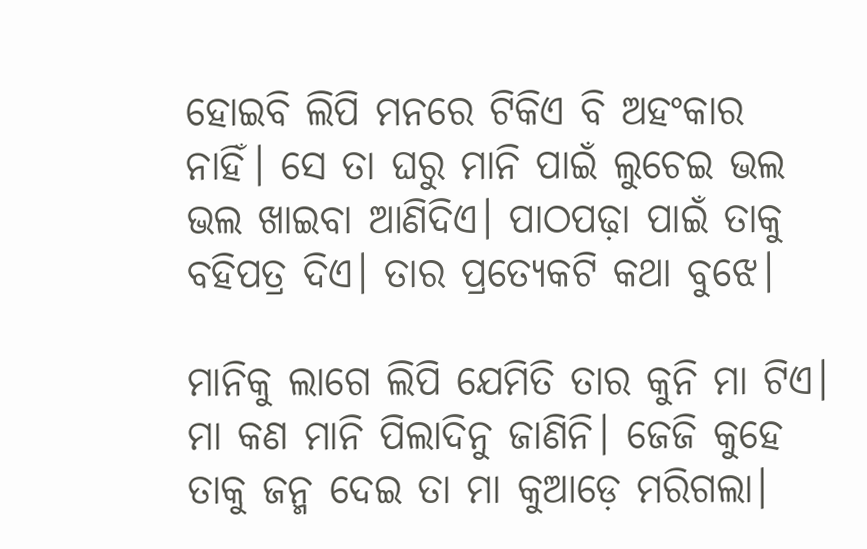ହୋଇବି ଲିପି ମନରେ ଟିକିଏ ବି ଅହଂକାର ନାହିଁ। ସେ ତା ଘରୁ ମାନି ପାଇଁ ଲୁଚେଇ ଭଲ ଭଲ ଖାଇବା ଆଣିଦିଏ। ପାଠପଢ଼ା ପାଇଁ ତାକୁ ବହିପତ୍ର ଦିଏ। ତାର ପ୍ରତ୍ୟେକଟି କଥା ବୁଝେ।

ମାନିକୁ ଲାଗେ ଲିପି ଯେମିତି ତାର କୁନି ମା ଟିଏ। ମା କଣ ମାନି ପିଲାଦିନୁ ଜାଣିନି। ଜେଜି କୁହେ ତାକୁ ଜନ୍ମ ଦେଇ ତା ମା କୁଆଡ଼େ ମରିଗଲା।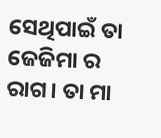ସେଥିପାଇଁ ତା ଜେଜିମା ର ରାଗ। ତା ମା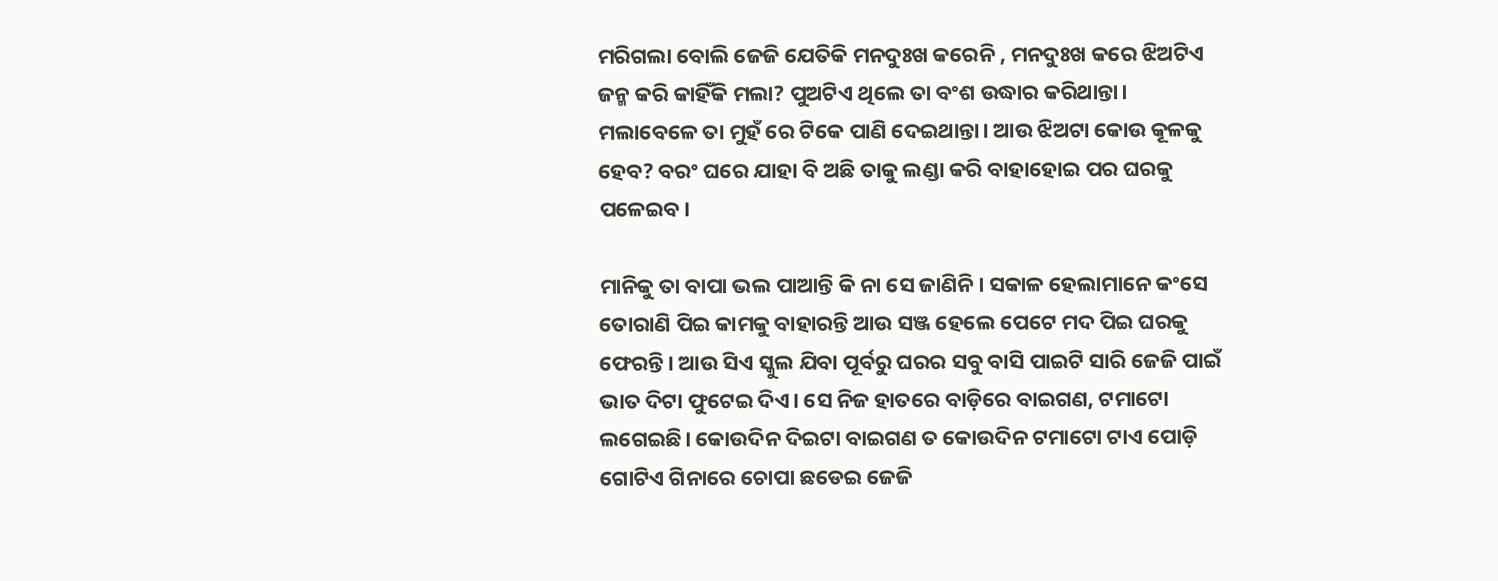ମରିଗଲା ବୋଲି ଜେଜି ଯେତିକି ମନଦୁଃଖ କରେନି , ମନଦୁଃଖ କରେ ଝିଅଟିଏ ଜନ୍ମ କରି କାହିଁକି ମଲା? ପୁଅଟିଏ ଥିଲେ ତା ବଂଶ ଉଦ୍ଧାର କରିଥାନ୍ତା। ମଲାବେଳେ ତା ମୁହଁ ରେ ଟିକେ ପାଣି ଦେଇଥାନ୍ତା। ଆଉ ଝିଅଟା କୋଉ କୂଳକୁ ହେବ? ବରଂ ଘରେ ଯାହା ବି ଅଛି ତାକୁ ଲଣ୍ଡା କରି ବାହାହୋଇ ପର ଘରକୁ ପଳେଇବ।

ମାନିକୁ ତା ବାପା ଭଲ ପାଆନ୍ତି କି ନା ସେ ଜାଣିନି। ସକାଳ ହେଲାମାନେ କଂସେ ତୋରାଣି ପିଇ କାମକୁ ବାହାରନ୍ତି ଆଉ ସଞ୍ଜ ହେଲେ ପେଟେ ମଦ ପିଇ ଘରକୁ ଫେରନ୍ତି। ଆଉ ସିଏ ସ୍କୁଲ ଯିବା ପୂର୍ବରୁ ଘରର ସବୁ ବାସି ପାଇଟି ସାରି ଜେଜି ପାଇଁ ଭାତ ଦିଟା ଫୁଟେଇ ଦିଏ। ସେ ନିଜ ହାତରେ ବାଡ଼ିରେ ବାଇଗଣ, ଟମାଟୋ ଲଗେଇଛି। କୋଉଦିନ ଦିଇଟା ବାଇଗଣ ତ କୋଉଦିନ ଟମାଟୋ ଟାଏ ପୋଡ଼ି ଗୋଟିଏ ଗିନାରେ ଚୋପା ଛଡେଇ ଜେଜି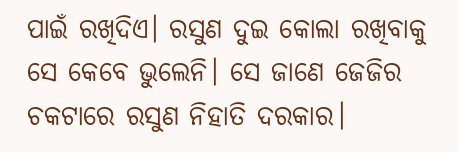ପାଇଁ ରଖିଦିଏ। ରସୁଣ ଦୁଇ କୋଲା ରଖିବାକୁ ସେ କେବେ ଭୁଲେନି। ସେ ଜାଣେ ଜେଜିର ଚକଟାରେ ରସୁଣ ନିହାତି ଦରକାର।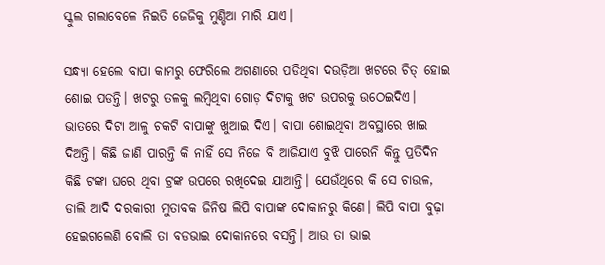ସ୍କୁଲ ଗଲାବେଳେ ନିଇତି ଜେଜିକୁ ମୁଣ୍ଡିଆ ମାରି ଯାଏ।

ସନ୍ଧ୍ୟା ହେଲେ ବାପା କାମରୁ ଫେରିଲେ ଅଗଣାରେ ପଡିଥିବା ଦଉଡ଼ିଆ ଖଟରେ ଚିତ୍ ହୋଇ ଶୋଇ ପଡନ୍ତି। ଖଟରୁ ତଳକୁ ଲମ୍ବିଥିବା ଗୋଡ଼ ଦିଟାକୁ ଖଟ ଉପରକୁ ଉଠେଇଦିଏ। ଭାତରେ ଦିଟା ଆଳୁ ଚକଟି ବାପାଙ୍କୁ ଖୁଆଇ ଦିଏ। ବାପା ଶୋଇଥିବା ଅବସ୍ଥାରେ ଖାଇ ଦିଅନ୍ତି। କିଛି ଜାଣି ପାରନ୍ତି କି ନାହିଁ ସେ ନିଜେ ବି ଆଜିଯାଏ ବୁଝି ପାରେନି କିନ୍ତୁ ପ୍ରତିଦିନ କିଛି ଟଙ୍କା ଘରେ ଥିବା ଟ୍ରଙ୍କ ଉପରେ ରଖିଦେଇ ଯାଆନ୍ତି। ଯେଉଁଥିରେ କି ସେ ଚାଉଳ, ଡାଲି ଆଦି ଦରକାରୀ ମୁତାବକ ଜିନିଷ ଲିପି ବାପାଙ୍କ ଦୋକାନରୁ କିଣେ। ଲିପି ବାପା ବୁଢ଼ା ହେଇଗଲେଣି ବୋଲି ତା ବଡଭାଇ ଦୋକାନରେ ବସନ୍ତି। ଆଉ ତା ଭାଇ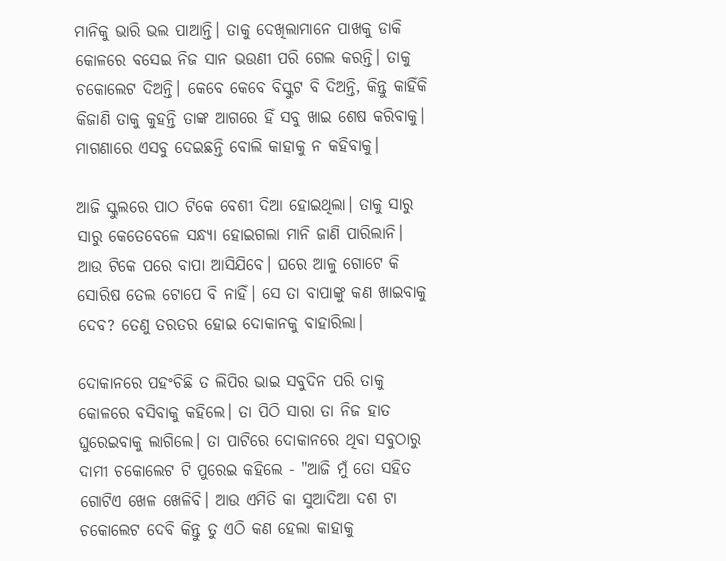ମାନିକୁ ଭାରି ଭଲ ପାଆନ୍ତି। ତାକୁ ଦେଖିଲାମାନେ ପାଖକୁ ଡାକି କୋଳରେ ବସେଇ ନିଜ ସାନ ଭଉଣୀ ପରି ଗେଲ କରନ୍ତି। ତାକୁ ଚକୋଲେଟ ଦିଅନ୍ତି। କେବେ କେବେ ବିସ୍କୁଟ ବି ଦିଅନ୍ତି, କିନ୍ତୁ କାହିଁକି କିଜାଣି ତାକୁ କୁହନ୍ତି ତାଙ୍କ ଆଗରେ ହିଁ ସବୁ ଖାଇ ଶେଷ କରିବାକୁ। ମାଗଣାରେ ଏସବୁ ଦେଇଛନ୍ତି ବୋଲି କାହାକୁ ନ କହିବାକୁ।

ଆଜି ସ୍କୁଲରେ ପାଠ ଟିକେ ବେଶୀ ଦିଆ ହୋଇଥିଲା। ତାକୁ ସାରୁ ସାରୁ କେତେବେଳେ ସନ୍ଧ୍ୟା ହୋଇଗଲା ମାନି ଜାଣି ପାରିଲାନି। ଆଉ ଟିକେ ପରେ ବାପା ଆସିଯିବେ। ଘରେ ଆଳୁ ଗୋଟେ କି ସୋରିଷ ତେଲ ଟୋପେ ବି ନାହିଁ। ସେ ତା ବାପାଙ୍କୁ କଣ ଖାଇବାକୁ ଦେବ? ତେଣୁ ତରତର ହୋଇ ଦୋକାନକୁ ବାହାରିଲା।

ଦୋକାନରେ ପହଂଚିଛି ତ ଲିପିର ଭାଇ ସବୁଦିନ ପରି ତାକୁ କୋଳରେ ବସିବାକୁ କହିଲେ। ତା ପିଠି ସାରା ତା ନିଜ ହାତ ଘୁରେଇବାକୁ ଲାଗିଲେ। ତା ପାଟିରେ ଦୋକାନରେ ଥିବା ସବୁଠାରୁ ଦାମୀ ଚକୋଲେଟ ଟି ପୁରେଇ କହିଲେ - "ଆଜି ମୁଁ ତୋ ସହିତ ଗୋଟିଏ ଖେଳ ଖେଳିବି। ଆଉ ଏମିତି କା ସୁଆଦିଆ ଦଶ ଟା ଚକୋଲେଟ ଦେବି କିନ୍ତୁ ତୁ ଏଠି କଣ ହେଲା କାହାକୁ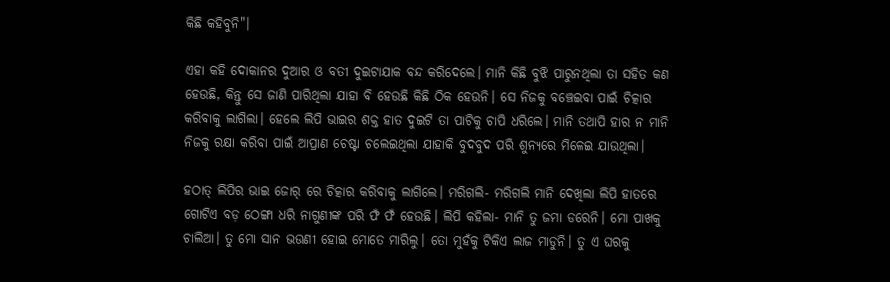କିଛି କହିବୁନି"।

ଏହା କହି ଦୋକାନର ଦୁଆର ଓ ବତୀ ଦୁଇଟାଯାକ ବନ୍ଦ କରିଦେଲେ। ମାନି କିଛି ବୁଝି ପାରୁନଥିଲା ତା ସହିତ କଣ ହେଉଛି, କିନ୍ତୁ ସେ ଜାଣି ପାରିଥିଲା ଯାହା ବି ହେଉଛି କିଛି ଠିକ ହେଉନି। ସେ ନିଜକୁ ବଞ୍ଚେଇବା ପାଇଁ ଚିତ୍କାର କରିବାକୁ ଲାଗିଲା। ହେଲେ ଲିପି ଭାଇର ଶକ୍ତ ହାତ ଦୁଇଟି ତା ପାଟିକୁ ଚାପି ଧରିଲେ। ମାନି ତଥାପି ହାର ନ ମାନି ନିଜକୁ ରକ୍ଷା କରିବା ପାଇଁ ଆପ୍ରାଣ ଚେଷ୍ଟା ଚଲେଇଥିଲା ଯାହାକି ବୁଦବୁଦ ପରି ଶୁନ୍ୟରେ ମିଳେଇ ଯାଉଥିଲା।

ହଠାତ୍ ଲିପିର ଭାଇ ଜୋର୍ ରେ ଚିତ୍କାର କରିବାକୁ ଲାଗିଲେ। ମରିଗଲି- ମରିଗଲି ମାନି ଦେଖିଲା ଲିପି ହାତରେ ଗୋଟିଏ ବଡ଼ ଠେଙ୍ଗା ଧରି ନାଗୁଣୀଙ୍କ ପରି ଫଁ ଫଁ ହେଉଛି। ଲିପି କହିଲା- ମାନି ତୁ ଜମା ଡରେନି। ମୋ ପାଖକୁ ଚାଲିଆ। ତୁ ମୋ ସାନ ଭଉଣୀ ହୋଇ ମୋତେ ମାରିଲୁ। ତୋ ମୁହଁକୁ ଟିକିଏ ଲାଜ ମାଡୁନି। ତୁ ଏ ଘରକୁ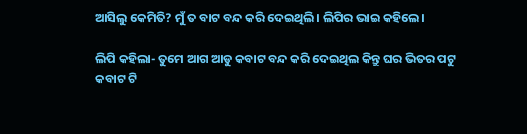ଆସିଲୁ କେମିତି? ମୁଁ ତ ବାଟ ବନ୍ଦ କରି ଦେଇଥିଲି। ଲିପିର ଭାଇ କହିଲେ।

ଲିପି କହିଲା- ତୁମେ ଆଗ ଆଡୁ କବାଟ ବନ୍ଦ କରି ଦେଇଥିଲ କିନ୍ତୁ ଘର ଭିତର ପଟୁ କବାଟ ଟି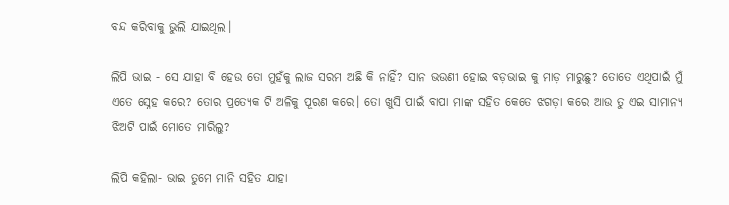ବନ୍ଦ କରିବାକୁ ଭୁଲି ଯାଇଥିଲ।

ଲିପି ଭାଇ - ସେ ଯାହା ବି ହେଉ ତୋ ମୁହଁକୁ ଲାଜ ସରମ ଅଛି କି ନାହିଁ? ସାନ ଭଉଣୀ ହୋଇ ବଡ଼ଭାଇ କୁ ମାଡ଼ ମାରୁଛୁ? ତୋତେ ଏଥିପାଇଁ ମୁଁ ଏତେ ସ୍ନେହ କରେ? ତୋର ପ୍ରତ୍ୟେକ ଟି ଅଳିକୁ ପୂରଣ କରେ। ତୋ ଖୁସି ପାଇଁ ବାପା ମାଙ୍କ ସହିତ କେତେ ଝଗଡ଼ା କରେ ଆଉ ତୁ ଏଇ ସାମାନ୍ୟ ଝିଅଟି ପାଇଁ ମୋତେ ମାରିଲୁ?

ଲିପି କହିଲା- ଭାଇ ତୁମେ ମାନି ସହିତ ଯାହା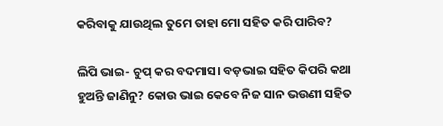କରିବାକୁ ଯାଉଥିଲ ତୁମେ ତାହା ମୋ ସହିତ କରି ପାରିବ?

ଲିପି ଭାଇ- ଚୁପ୍ କର ବଦମାସ। ବଡ଼ଭାଇ ସହିତ କିପରି କଥା ହୁଅନ୍ତି ଜାଣିନୁ? କୋଉ ଭାଇ କେବେ ନିଜ ସାନ ଭଉଣୀ ସହିତ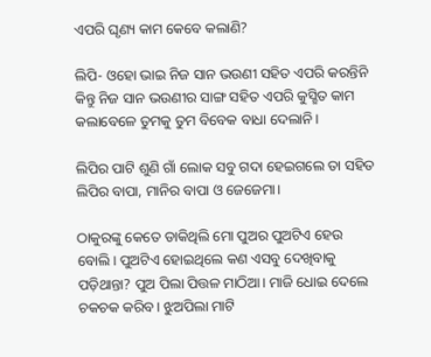ଏପରି ଘୃଣ୍ୟ କାମ କେବେ କଲାଣି?

ଲିପି- ଓହୋ ଭାଇ ନିଜ ସାନ ଭଉଣୀ ସହିତ ଏପରି କରନ୍ତିନି କିନ୍ତୁ ନିଜ ସାନ ଭଉଣୀର ସାଙ୍ଗ ସହିତ ଏପରି କୁସ୍ଛିତ କାମ କଲାବେଳେ ତୁମକୁ ତୁମ ବିବେକ ବାଧା ଦେଲାନି।

ଲିପିର ପାଟି ଶୁଣି ଗାଁ ଲୋକ ସବୁ ଗଦା ହେଇଗଲେ ତା ସହିତ ଲିପିର ବାପା, ମାନିର ବାପା ଓ ଜେଜେମା।

ଠାକୁରଙ୍କୁ କେତେ ଡାକିଥିଲି ମୋ ପୁଅର ପୁଅଟିଏ ହେଉ ବୋଲି। ପୁଅଟିଏ ହୋଇଥିଲେ କଣ ଏସବୁ ଦେଖିବାକୁ ପଡ଼ିଥାନ୍ତା? ପୁଅ ପିଲା ପିତ୍ତଳ ମାଠିଆ। ମାଜି ଧୋଇ ଦେଲେ ଚକଚକ କରିବ। ଝୁଅପିଲା ମାଟି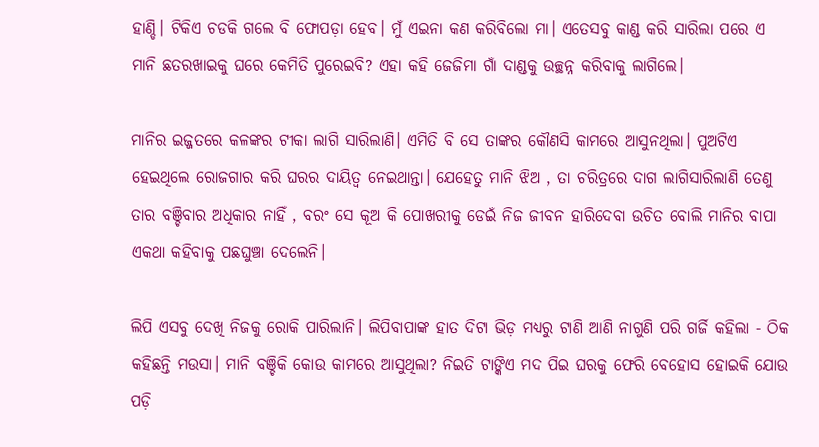ହାଣ୍ଡି। ଟିକିଏ ଚଡକି ଗଲେ ବି ଫୋପଡ଼ା ହେବ। ମୁଁ ଏଇନା କଣ କରିବିଲୋ ମା। ଏତେସବୁ କାଣ୍ଡ କରି ସାରିଲା ପରେ ଏ ମାନି ଛତରଖାଇକୁ ଘରେ କେମିତି ପୁରେଇବି? ଏହା କହି ଜେଜିମା ଗାଁ ଦାଣ୍ଡକୁ ଉଚ୍ଛନ୍ନ କରିବାକୁ ଲାଗିଲେ।

ମାନିର ଇଜ୍ଜତରେ କଳଙ୍କର ଟୀକା ଲାଗି ସାରିଲାଣି। ଏମିତି ବି ସେ ତାଙ୍କର କୌଣସି କାମରେ ଆସୁନଥିଲା। ପୁଅଟିଏ ହେଇଥିଲେ ରୋଜଗାର କରି ଘରର ଦାୟିତ୍ୱ ନେଇଥାନ୍ତା। ଯେହେତୁ ମାନି ଝିଅ , ତା ଚରିତ୍ରରେ ଦାଗ ଲାଗିସାରିଲାଣି ତେଣୁ ତାର ବଞ୍ଚିବାର ଅଧିକାର ନାହିଁ , ବରଂ ସେ କୂଅ କି ପୋଖରୀକୁ ଡେଇଁ ନିଜ ଜୀବନ ହାରିଦେବା ଉଚିତ ବୋଲି ମାନିର ବାପା ଏକଥା କହିବାକୁ ପଛଘୁଞ୍ଚା ଦେଲେନି।

ଲିପି ଏସବୁ ଦେଖି ନିଜକୁ ରୋକି ପାରିଲାନି। ଲିପିବାପାଙ୍କ ହାତ ଦିଟା ଭିଡ଼ ମଧ୍ୟରୁ ଟାଣି ଆଣି ନାଗୁଣି ପରି ଗର୍ଜି କହିଲା - ଠିକ କହିଛନ୍ତି ମଉସା। ମାନି ବଞ୍ଚିକି କୋଉ କାମରେ ଆସୁଥିଲା? ନିଇତି ଟାଙ୍କିଏ ମଦ ପିଇ ଘରକୁ ଫେରି ବେହୋସ ହୋଇକି ଯୋଉ ପଡ଼ି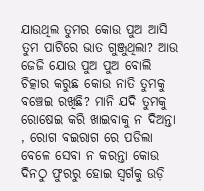ଯାଉଥିଲ ତୁମର କୋଉ ପୁଅ ଆସି ତୁମ ପାଟିରେ ଭାତ ଗୁଞ୍ଜୁଥିଲା? ଆଉ ଜେଜି ଯୋଉ ପୁଅ ପୁଅ ବୋଲି ଚିତ୍କାର କରୁଛ କୋଉ ନାତି ତୁମକୁ ବଞ୍ଚେଇ ରଖିଛି? ମାନି ଯଦି ତୁମକୁ ରୋଷେଇ କରି ଖାଇବାକୁ ନ ଦିଅନ୍ତା , ରୋଗ ବଇରାଗ ରେ ପଡିଲା ବେଳେ ସେବା ନ କରନ୍ତା କୋଉ ଦିନଠୁ ଫୁରରୁ ହୋଇ ସ୍ୱର୍ଗକୁ ଉଡ଼ି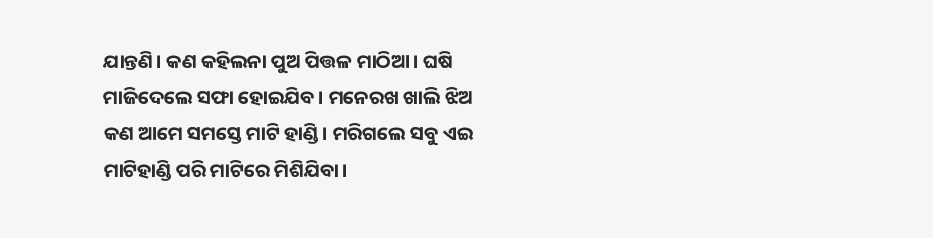ଯାନ୍ତଣି। କଣ କହିଲନା ପୁଅ ପିତ୍ତଳ ମାଠିଆ। ଘଷି ମାଜିଦେଲେ ସଫା ହୋଇଯିବ। ମନେରଖ ଖାଲି ଝିଅ କଣ ଆମେ ସମସ୍ତେ ମାଟି ହାଣ୍ଡି। ମରିଗଲେ ସବୁ ଏଇ ମାଟିହାଣ୍ଡି ପରି ମାଟିରେ ମିଶିଯିବା।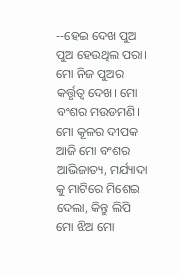--ହେଇ ଦେଖ ପୁଅ ପୁଅ ହେଉଥିଲ ପରା। ମୋ ନିଜ ପୁଅର କର୍ତ୍ତୃତ୍ୱ ଦେଖ। ମୋ ବଂଶର ମଉଡମଣି। ମୋ କୂଳର ଦୀପକ ଆଜି ମୋ ବଂଶର ଆଭିଜାତ୍ୟ, ମର୍ଯ୍ୟାଦା କୁ ମାଟିରେ ମିଶେଇ ଦେଲା, କିନ୍ତୁ ଲିପି ମୋ ଝିଅ ମୋ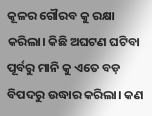କୂଳର ଗୌରବ କୁ ରକ୍ଷା କରିଲା। କିଛି ଅଘଟଣ ଘଟିବା ପୂର୍ବରୁ ମାନି କୁ ଏତେ ବଡ଼ ବିପଦରୁ ଉଦ୍ଧାର କରିଲା। କଣ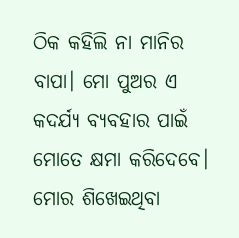ଠିକ କହିଲି ନା ମାନିର ବାପା। ମୋ ପୁଅର ଏ କଦର୍ଯ୍ୟ ବ୍ୟବହାର ପାଇଁ ମୋତେ କ୍ଷମା କରିଦେବେ। ମୋର ଶିଖେଇଥିବା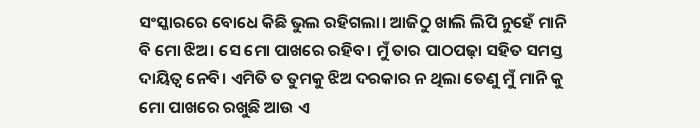ସଂସ୍କାରରେ ବୋଧେ କିଛି ଭୁଲ ରହିଗଲା। ଆଜିଠୁ ଖାଲି ଲିପି ନୁହେଁ ମାନି ବି ମୋ ଝିଅ। ସେ ମୋ ପାଖରେ ରହିବ। ମୁଁ ତାର ପାଠପଢ଼ା ସହିତ ସମସ୍ତ ଦାୟିତ୍ୱ ନେବି। ଏମିତି ତ ତୁମକୁ ଝିଅ ଦରକାର ନ ଥିଲା ତେଣୁ ମୁଁ ମାନି କୁ ମୋ ପାଖରେ ରଖୁଛି ଆଉ ଏ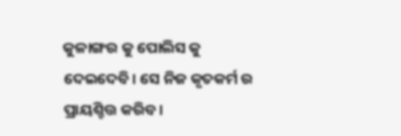କୁଳାଙ୍ଗର କୁ ପୋଲିସ କୁ ଦେଇଦେବି। ସେ ନିଜ କୃତକର୍ମ ର ପ୍ରାୟଶ୍ଚିତ୍ତ କରିବ।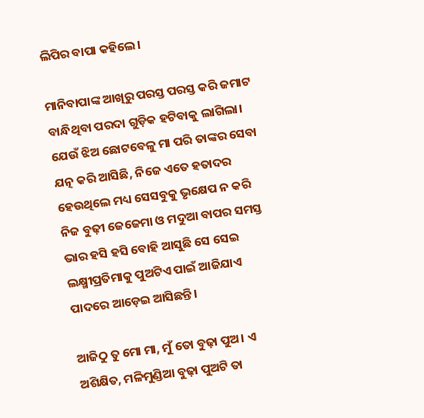ଲିପିର ବାପା କହିଲେ।

ମାନିବାପାଙ୍କ ଆଖିରୁ ପରସ୍ତ ପରସ୍ତ କରି ଜମାଟ ବାନ୍ଧିଥିବା ପରଦା ଗୁଡ଼ିକ ହଟିବାକୁ ଲାଗିଲା। ଯେଉଁ ଝିଅ ଛୋଟବେଳୁ ମା ପରି ତାଙ୍କର ସେବା ଯତ୍ନ କରି ଆସିଛି, ନିଜେ ଏତେ ହତାଦର ହେଉଥିଲେ ମଧ୍ୟ ସେସବୁକୁ ଭୃକ୍ଷେପ ନ କରି ନିଜ ବୁଢ଼ୀ ଜେଜେମା ଓ ମଦୁଆ ବାପର ସମସ୍ତ ଭାର ହସି ହସି ବୋହି ଆସୁଛି ସେ ସେଇ ଲକ୍ଷ୍ମୀପ୍ରତିମାକୁ ପୁଅଟିଏ ପାଇଁ ଆଜିଯାଏ ପାଦରେ ଆଡ଼େଇ ଆସିଛନ୍ତି।

ଆଜିଠୁ ତୁ ମୋ ମା, ମୁଁ ତୋ ବୁଢ଼ା ପୁଅ। ଏ ଅଶିକ୍ଷିତ, ମଳିମୁଣ୍ଡିଆ ବୁଢ଼ା ପୁଅଟି ତା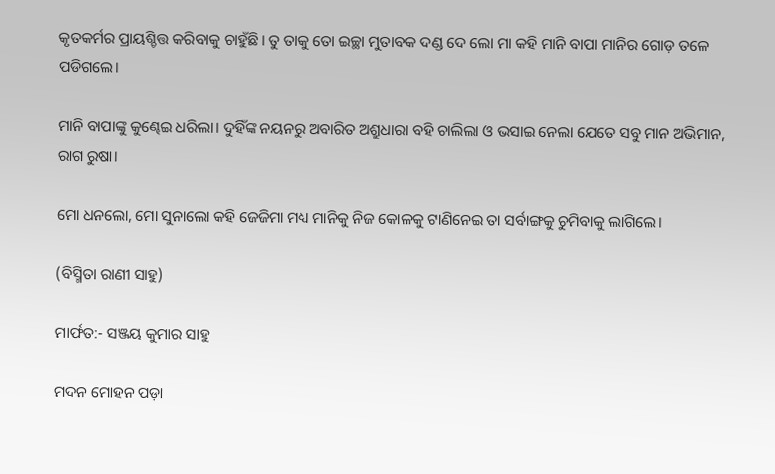କୃତକର୍ମର ପ୍ରାୟଶ୍ଚିତ୍ତ କରିବାକୁ ଚାହୁଁଛି। ତୁ ତାକୁ ତୋ ଇଚ୍ଛା ମୁତାବକ ଦଣ୍ଡ ଦେ ଲୋ ମା କହି ମାନି ବାପା ମାନିର ଗୋଡ଼ ତଳେ ପଡିଗଲେ।

ମାନି ବାପାଙ୍କୁ କୁଣ୍ଢେଇ ଧରିଲା। ଦୁହିଁଙ୍କ ନୟନରୁ ଅବାରିତ ଅଶ୍ରୁଧାରା ବହି ଚାଲିଲା ଓ ଭସାଇ ନେଲା ଯେତେ ସବୁ ମାନ ଅଭିମାନ, ରାଗ ରୁଷା।

ମୋ ଧନଲୋ, ମୋ ସୁନାଲୋ କହି ଜେଜିମା ମଧ୍ୟ ମାନିକୁ ନିଜ କୋଳକୁ ଟାଣିନେଇ ତା ସର୍ବାଙ୍ଗକୁ ଚୁମିବାକୁ ଲାଗିଲେ।

(ବିସ୍ମିତା ରାଣୀ ସାହୁ)

ମାର୍ଫତ:- ସଞ୍ଜୟ କୁମାର ସାହୁ

ମଦନ ମୋହନ ପଡ଼ା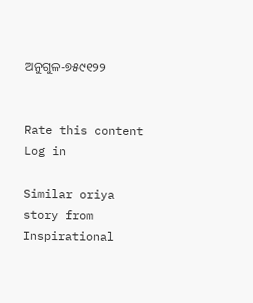ଅନୁଗୁଳ-୭୫୯୧୨୨


Rate this content
Log in

Similar oriya story from Inspirational